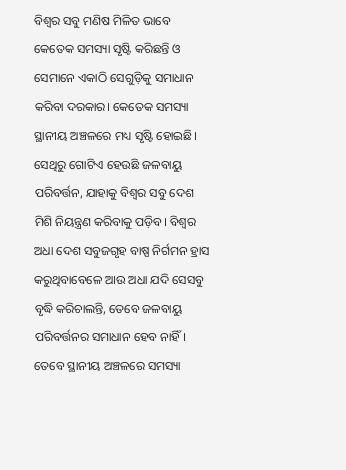ବିଶ୍ୱର ସବୁ ମଣିଷ ମିଳିତ ଭାବେ କେତେକ ସମସ୍ୟା ସୃଷ୍ଟି କରିଛନ୍ତି ଓ ସେମାନେ ଏକାଠି ସେଗୁଡ଼ିକୁ ସମାଧାନ କରିବା ଦରକାର। କେତେକ ସମସ୍ୟା ସ୍ଥାନୀୟ ଅଞ୍ଚଳରେ ମଧ୍ୟ ସୃଷ୍ଟି ହୋଇଛି। ସେଥିରୁ ଗୋଟିଏ ହେଉଛି ଜଳବାୟୁ ପରିବର୍ତ୍ତନ, ଯାହାକୁ ବିଶ୍ୱର ସବୁ ଦେଶ ମିଶି ନିୟନ୍ତ୍ରଣ କରିବାକୁ ପଡ଼ିବ। ବିଶ୍ୱର ଅଧା ଦେଶ ସବୁଜଗୃହ ବାଷ୍ପ ନିର୍ଗମନ ହ୍ରାସ କରୁଥିବାବେଳେ ଆଉ ଅଧା ଯଦି ସେସବୁ ବୃଦ୍ଧି କରିଚାଲନ୍ତି, ତେବେ ଜଳବାୟୁ ପରିବର୍ତ୍ତନର ସମାଧାନ ହେବ ନାହିଁ। ତେବେ ସ୍ଥାନୀୟ ଅଞ୍ଚଳରେ ସମସ୍ୟା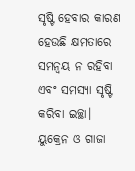ସୃଷ୍ଟି ହେବାର କାରଣ ହେଉଛି କ୍ଷମତାରେ ସମନ୍ବୟ ନ ରହିବା ଏବଂ ସମସ୍ୟା ସୃଷ୍ଟି କରିବା ଇଚ୍ଛା। ୟୁକ୍ରେନ ଓ ଗାଜା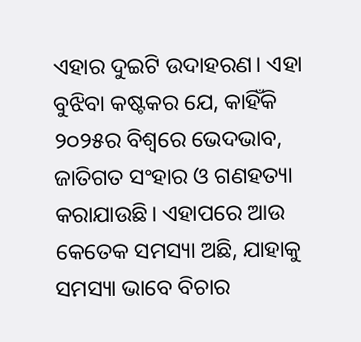ଏହାର ଦୁଇଟି ଉଦାହରଣ। ଏହା ବୁଝିବା କଷ୍ଟକର ଯେ, କାହିଁକି ୨୦୨୫ର ବିଶ୍ୱରେ ଭେଦଭାବ, ଜାତିଗତ ସଂହାର ଓ ଗଣହତ୍ୟା କରାଯାଉଛି। ଏହାପରେ ଆଉ କେତେକ ସମସ୍ୟା ଅଛି, ଯାହାକୁ ସମସ୍ୟା ଭାବେ ବିଚାର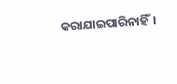କରାଯାଇପାରିନାହିଁ।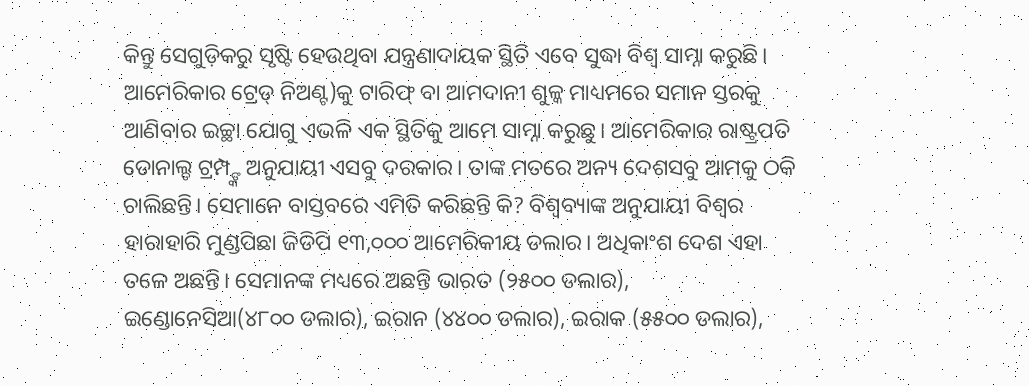କିନ୍ତୁ ସେଗୁଡ଼ିକରୁ ସୃଷ୍ଟି ହେଉଥିବା ଯନ୍ତ୍ରଣାଦାୟକ ସ୍ଥିତି ଏବେ ସୁଦ୍ଧା ବିଶ୍ୱ ସାମ୍ନା କରୁଛି। ଆମେରିକାର ଟ୍ରେଡ୍ ନିଅଣ୍ଟ)କୁ ଟାରିଫ୍ ବା ଆମଦାନୀ ଶୁଳ୍କ ମାଧ୍ୟମରେ ସମାନ ସ୍ତରକୁ ଆଣିବାର ଇଚ୍ଛା ଯୋଗୁ ଏଭଳି ଏକ ସ୍ଥିତିକୁ ଆମେ ସାମ୍ନା କରୁଛୁ। ଆମେରିକାର ରାଷ୍ଟ୍ରପତି ଡୋନାଲ୍ଡ ଟ୍ରମ୍ପ୍ଙ୍କ ଅନୁଯାୟୀ ଏସବୁ ଦରକାର। ତାଙ୍କ ମତରେ ଅନ୍ୟ ଦେଶସବୁ ଆମକୁ ଠକି ଚାଲିଛନ୍ତି। ସେମାନେ ବାସ୍ତବରେ ଏମିତି କରିଛନ୍ତି କି? ବିଶ୍ୱବ୍ୟାଙ୍କ ଅନୁଯାୟୀ ବିଶ୍ୱର ହାରାହାରି ମୁଣ୍ଡପିଛା ଜିଡିପି ୧୩,୦୦୦ ଆମେରିକୀୟ ଡଲାର। ଅଧିକାଂଶ ଦେଶ ଏହା ତଳେ ଅଛନ୍ତି। ସେମାନଙ୍କ ମଧ୍ୟରେ ଅଛନ୍ତି ଭାରତ (୨୫୦୦ ଡଲାର), ଇଣ୍ଡୋନେସିଆ(୪୮୦୦ ଡଲାର), ଇରାନ (୪୪୦୦ ଡଲାର), ଇରାକ (୫୫୦୦ ଡଲାର),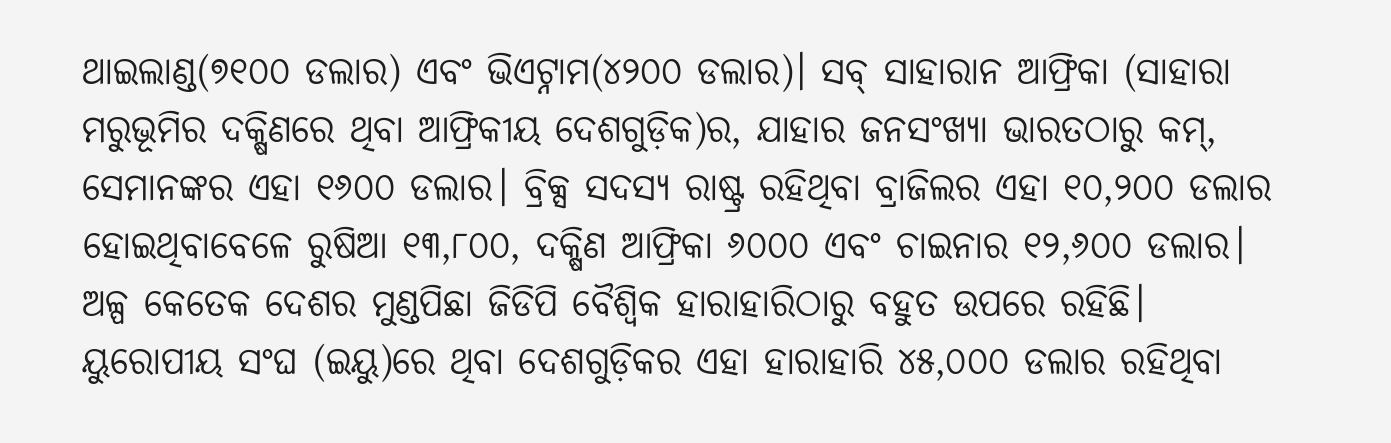ଥାଇଲାଣ୍ଡ(୭୧୦୦ ଡଲାର) ଏବଂ ଭିଏଟ୍ନାମ(୪୨୦୦ ଡଲାର)। ସବ୍ ସାହାରାନ ଆଫ୍ରିକା (ସାହାରା ମରୁଭୂମିର ଦକ୍ଷିଣରେ ଥିବା ଆଫ୍ରିକୀୟ ଦେଶଗୁଡ଼ିକ)ର, ଯାହାର ଜନସଂଖ୍ୟା ଭାରତଠାରୁ କମ୍, ସେମାନଙ୍କର ଏହା ୧୬୦୦ ଡଲାର। ବ୍ରିକ୍ସ ସଦସ୍ୟ ରାଷ୍ଟ୍ର ରହିଥିବା ବ୍ରାଜିଲର ଏହା ୧୦,୨୦୦ ଡଲାର ହୋଇଥିବାବେଳେ ରୁଷିଆ ୧୩,୮୦୦, ଦକ୍ଷିଣ ଆଫ୍ରିକା ୬୦୦୦ ଏବଂ ଚାଇନାର ୧୨,୬୦୦ ଡଲାର। ଅଳ୍ପ କେତେକ ଦେଶର ମୁଣ୍ଡପିଛା ଜିଡିପି ବୈଶ୍ୱିକ ହାରାହାରିଠାରୁ ବହୁତ ଉପରେ ରହିଛି। ୟୁରୋପୀୟ ସଂଘ (ଇୟୁ)ରେ ଥିବା ଦେଶଗୁଡ଼ିକର ଏହା ହାରାହାରି ୪୫,୦୦୦ ଡଲାର ରହିଥିବା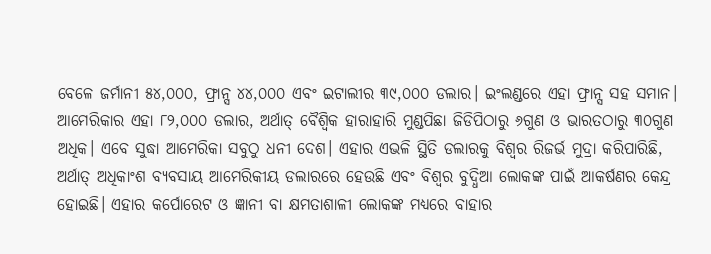ବେଳେ ଜର୍ମାନୀ ୫୪,୦୦୦, ଫ୍ରାନ୍ସ ୪୪,୦୦୦ ଏବଂ ଇଟାଲୀର ୩୯,୦୦୦ ଡଲାର। ଇଂଲଣ୍ଡରେ ଏହା ଫ୍ରାନ୍ସ ସହ ସମାନ। ଆମେରିକାର ଏହା ୮୨,୦୦୦ ଡଲାର, ଅର୍ଥାତ୍ ବୈଶ୍ୱିକ ହାରାହାରି ମୁଣ୍ଡପିଛା ଜିଡିପିଠାରୁ ୬ଗୁଣ ଓ ଭାରତଠାରୁ ୩୦ଗୁଣ ଅଧିକ। ଏବେ ସୁଦ୍ଧା ଆମେରିକା ସବୁଠୁ ଧନୀ ଦେଶ। ଏହାର ଏଭଳି ସ୍ଥିତି ଡଲାରକୁ ବିଶ୍ୱର ରିଜର୍ଭ ମୁଦ୍ରା କରିପାରିଛି, ଅର୍ଥାତ୍ ଅଧିକାଂଶ ବ୍ୟବସାୟ ଆମେରିକୀୟ ଡଲାରରେ ହେଉଛି ଏବଂ ବିଶ୍ୱର ବୁଦ୍ଧିଆ ଲୋକଙ୍କ ପାଇଁ ଆକର୍ଷଣର କେନ୍ଦ୍ର ହୋଇଛି। ଏହାର କର୍ପୋରେଟ ଓ ଜ୍ଞାନୀ ବା କ୍ଷମତାଶାଳୀ ଲୋକଙ୍କ ମଧ୍ୟରେ ବାହାର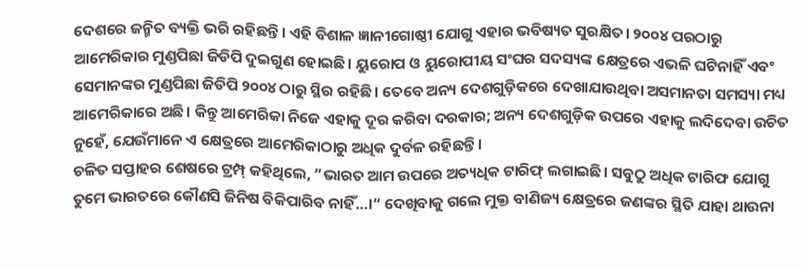ଦେଶରେ ଜନ୍ମିତ ବ୍ୟକ୍ତି ଭରି ରହିଛନ୍ତି। ଏହି ବିଶାଳ ଜ୍ଞାନୀଗୋଷ୍ଠୀ ଯୋଗୁ ଏହାର ଭବିଷ୍ୟତ ସୁରକ୍ଷିତ। ୨୦୦୪ ପରଠାରୁ ଆମେରିକାର ମୁଣ୍ଡପିଛା ଜିଡିପି ଦୁଇଗୁଣ ହୋଇଛି। ୟୁରୋପ ଓ ୟୁରୋପୀୟ ସଂଘର ସଦସ୍ୟଙ୍କ କ୍ଷେତ୍ରରେ ଏଭଳି ଘଟିନାହିଁ ଏବଂ ସେମାନଙ୍କର ମୁଣ୍ଡପିଛା ଜିଡିପି ୨୦୦୪ ଠାରୁ ସ୍ଥିର ରହିଛି। ତେବେ ଅନ୍ୟ ଦେଶଗୁଡ଼ିକରେ ଦେଖାଯାଉଥିବା ଅସମାନତା ସମସ୍ୟା ମଧ୍ୟ ଆମେରିକାରେ ଅଛି। କିନ୍ତୁ ଆମେରିକା ନିଜେ ଏହାକୁ ଦୂର କରିବା ଦରକାର; ଅନ୍ୟ ଦେଶଗୁଡ଼ିକ ଉପରେ ଏହାକୁ ଲଦିଦେବା ଉଚିତ ନୁହେଁ, ଯେଉଁମାନେ ଏ କ୍ଷେତ୍ରରେ ଆମେରିକାଠାରୁ ଅଧିକ ଦୁର୍ବଳ ରହିଛନ୍ତି।
ଚଳିତ ସପ୍ତାହର ଶେଷରେ ଟ୍ରମ୍ପ୍ କହିଥିଲେ, ”ଭାରତ ଆମ ଉପରେ ଅତ୍ୟଧିକ ଟାରିଫ୍ ଲଗାଇଛି। ସବୁଠୁ ଅଧିକ ଟାରିଫ ଯୋଗୁ ତୁମେ ଭାରତରେ କୌଣସି ଜିନିଷ ବିକିପାରିବ ନାହିଁ…।“ ଦେଖିବାକୁ ଗଲେ ମୁକ୍ତ ବାଣିଜ୍ୟ କ୍ଷେତ୍ରରେ ଜଣଙ୍କର ସ୍ଥିତି ଯାହା ଥାଉନା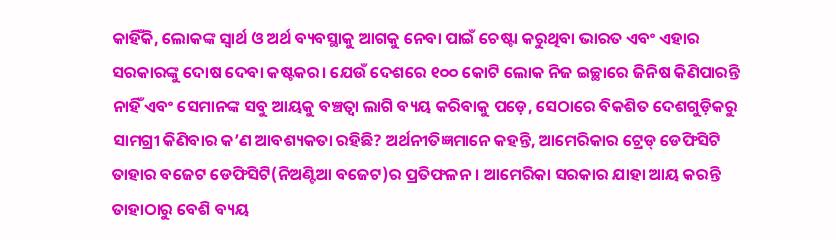କାହିଁକି, ଲୋକଙ୍କ ସ୍ବାର୍ଥ ଓ ଅର୍ଥ ବ୍ୟବସ୍ଥାକୁ ଆଗକୁ ନେବା ପାଇଁ ଚେଷ୍ଟା କରୁଥିବା ଭାରତ ଏବଂ ଏହାର ସରକାରଙ୍କୁ ଦୋଷ ଦେବା କଷ୍ଟକର। ଯେଉଁ ଦେଶରେ ୧୦୦ କୋଟି ଲୋକ ନିଜ ଇଚ୍ଛାରେ ଜିନିଷ କିଣିପାରନ୍ତି ନାହିଁ ଏବଂ ସେମାନଙ୍କ ସବୁ ଆୟକୁ ବଞ୍ଚତ୍ବା ଲାଗି ବ୍ୟୟ କରିବାକୁ ପଡ଼େ, ସେଠାରେ ବିକଶିତ ଦେଶଗୁଡ଼ିକରୁ ସାମଗ୍ରୀ କିଣିବାର କ’ଣ ଆବଶ୍ୟକତା ରହିଛି? ଅର୍ଥନୀତିଜ୍ଞମାନେ କହନ୍ତି, ଆମେରିକାର ଟ୍ରେଡ୍ ଡେଫିସିଟି ତାହାର ବଜେଟ ଡେଫିସିଟି(ନିଅଣ୍ଟିଆ ବଜେଟ)ର ପ୍ରତିଫଳନ। ଆମେରିକା ସରକାର ଯାହା ଆୟ କରନ୍ତି ତାହାଠାରୁ ବେଶି ବ୍ୟୟ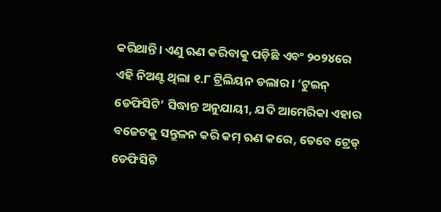କରିଥାନ୍ତି। ଏଣୁ ଋଣ କରିବାକୁ ପଡ଼ିଛି ଏବଂ ୨୦୨୪ରେ ଏହି ନିଅଣ୍ଟ ଥିଲା ୧.୮ ଟ୍ରିଲିୟନ ଡଲାର। ‘ଟୁଇନ୍ ଡେଫିସିଟି’ ସିଦ୍ଧାନ୍ତ ଅନୁଯାୟୀ, ଯଦି ଆମେରିକା ଏହାର ବଜେଟକୁ ସନ୍ତୁଳନ କରି କମ୍ ଋଣ କରେ, ତେବେ ଟ୍ରେଡ୍ ଡେଫିସିଟି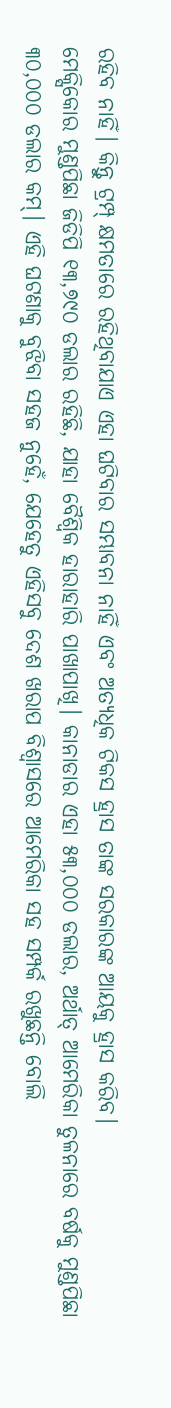ରହିବ ନାହିଁ। କିନ୍ତୁ ଟ୍ରମ୍ପ୍ କ୍ଷମତାରେ ରହିଥିବାଯାଏ ଏହା ଘଟିବାର ସମ୍ଭାବନା ନାହିଁ ଏବଂ ଅତ୍ୟଧିକ ଟିକସ ହ୍ରାସ ତାଙ୍କ ସରକାରଙ୍କ ଆୟକୁ ହ୍ରାସ କରିବ।
ମେକ୍ସିକୋର ମୁଣ୍ଡପିଛା ଜିଡିପି ୧୩,୭୯୦ ଡଲାର ରହିଛି, ଯାହା ବୈଶ୍ୱିକ ହାରାହାରି ପାଖାପାଖି। କାନାଡାର ଏହା ୫୩,୦୦୦ ଡଲାର, ଅର୍ଥାତ୍ ଆମେରିକା ତୁଳନାରେ ବର୍ଷକୁ ମୁଣ୍ଡପିଛା ୩୦,୦୦୦ ଡଲାର କମ୍। ଏହି ଘଟଣାକୁ ବୁଝିବା ସହଜ ନୁହେଁ, ଯେହେତୁ ଏହିସବୁ ଦେଶ ଖରାପ ବିଶ୍ୱାସରେ ଆମେରିକା ସହ ସମ୍ପର୍କ ରଖୁଛନ୍ତି ବୋଲି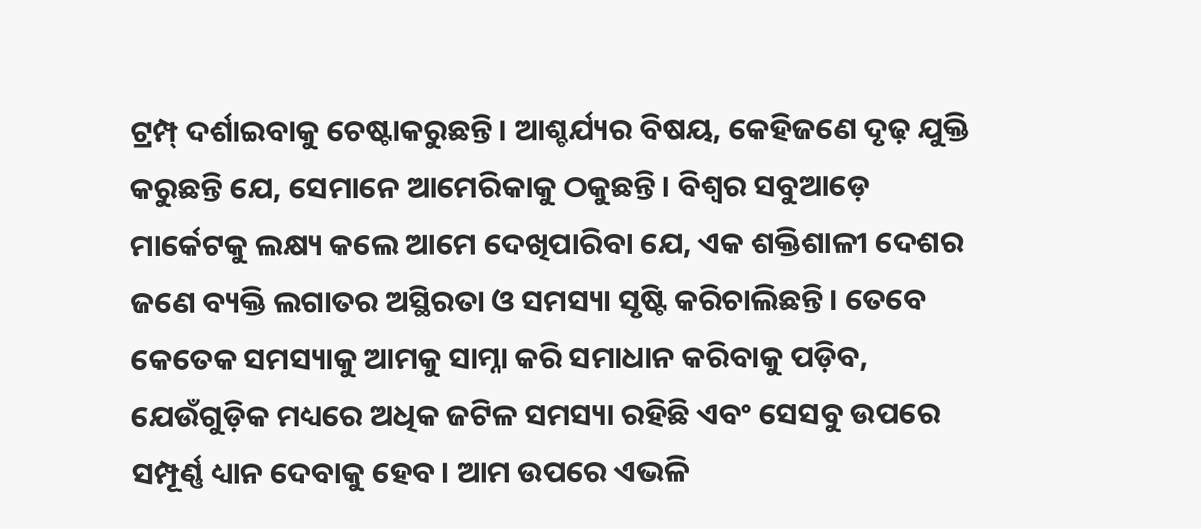ଟ୍ରମ୍ପ୍ ଦର୍ଶାଇବାକୁ ଚେଷ୍ଟାକରୁଛନ୍ତି। ଆଶ୍ଚର୍ଯ୍ୟର ବିଷୟ, କେହିଜଣେ ଦୃଢ଼ ଯୁକ୍ତି କରୁଛନ୍ତି ଯେ, ସେମାନେ ଆମେରିକାକୁ ଠକୁଛନ୍ତି। ବିଶ୍ୱର ସବୁଆଡ଼େ ମାର୍କେଟକୁ ଲକ୍ଷ୍ୟ କଲେ ଆମେ ଦେଖିପାରିବା ଯେ, ଏକ ଶକ୍ତିଶାଳୀ ଦେଶର ଜଣେ ବ୍ୟକ୍ତି ଲଗାତର ଅସ୍ଥିରତା ଓ ସମସ୍ୟା ସୃଷ୍ଟି କରିଚାଲିଛନ୍ତି। ତେବେ କେତେକ ସମସ୍ୟାକୁ ଆମକୁ ସାମ୍ନା କରି ସମାଧାନ କରିବାକୁ ପଡ଼ିବ, ଯେଉଁଗୁଡ଼ିକ ମଧ୍ୟରେ ଅଧିକ ଜଟିଳ ସମସ୍ୟା ରହିଛି ଏବଂ ସେସବୁ ଉପରେ ସମ୍ପୂର୍ଣ୍ଣ ଧ୍ୟାନ ଦେବାକୁ ହେବ। ଆମ ଉପରେ ଏଭଳି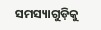ସମସ୍ୟାଗୁଡ଼ିକୁ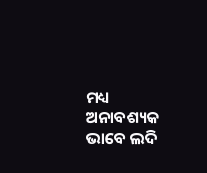ମଧ୍ୟ ଅନାବଶ୍ୟକ ଭାବେ ଲଦି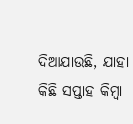ଦିଆଯାଉଛି, ଯାହା କିଛି ସପ୍ତାହ କିମ୍ବା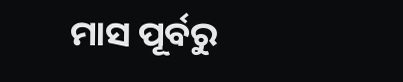ମାସ ପୂର୍ବରୁ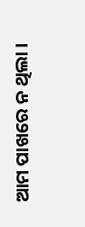ଆମ ପାଖରେ ନ ଥିଲା।